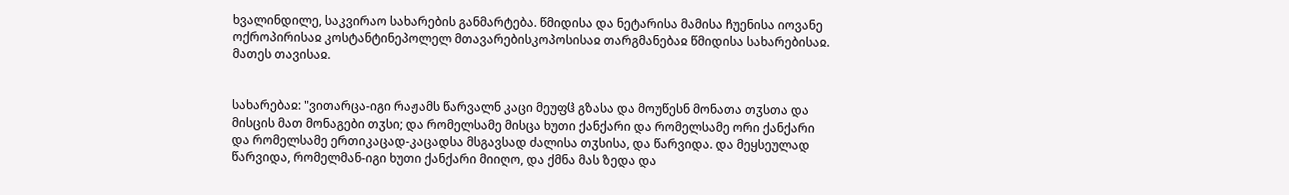ხვალინდილე, საკვირაო სახარების განმარტება. წმიდისა და ნეტარისა მამისა ჩუენისა იოვანე ოქროპირისაჲ კოსტანტინეპოლელ მთავარებისკოპოსისაჲ თარგმანებაჲ წმიდისა სახარებისაჲ. მათეს თავისაჲ.


სახარებაჲ: "ვითარცა-იგი რაჟამს წარვალნ კაცი მეუფჱ გზასა და მოუწესნ მონათა თჳსთა და მისცის მათ მონაგები თჳსი; და რომელსამე მისცა ხუთი ქანქარი და რომელსამე ორი ქანქარი და რომელსამე ერთიკაცად-კაცადსა მსგავსად ძალისა თჳსისა, და წარვიდა. და მეყსეულად წარვიდა, რომელმან-იგი ხუთი ქანქარი მიიღო, და ქმნა მას ზედა და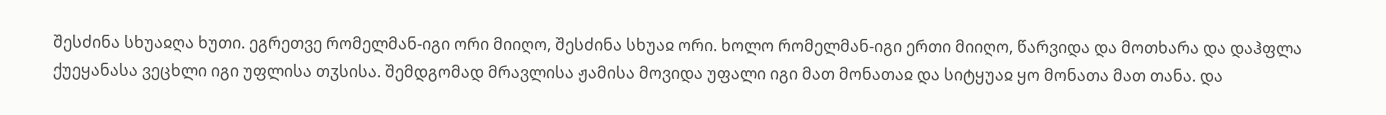შესძინა სხუაჲღა ხუთი. ეგრეთვე რომელმან-იგი ორი მიიღო, შესძინა სხუაჲ ორი. ხოლო რომელმან-იგი ერთი მიიღო, წარვიდა და მოთხარა და დაჰფლა ქუეყანასა ვეცხლი იგი უფლისა თჳსისა. შემდგომად მრავლისა ჟამისა მოვიდა უფალი იგი მათ მონათაჲ და სიტყუაჲ ყო მონათა მათ თანა. და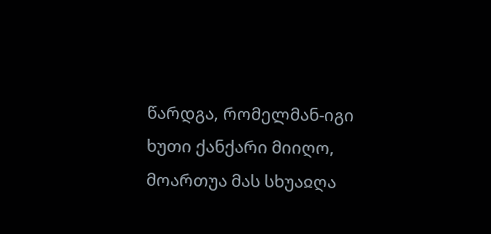წარდგა, რომელმან-იგი ხუთი ქანქარი მიიღო, მოართუა მას სხუაჲღა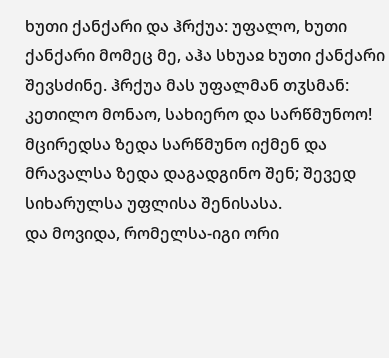ხუთი ქანქარი და ჰრქუა: უფალო, ხუთი ქანქარი მომეც მე, აჰა სხუაჲ ხუთი ქანქარი შევსძინე. ჰრქუა მას უფალმან თჳსმან: კეთილო მონაო, სახიერო და სარწმუნოო! მცირედსა ზედა სარწმუნო იქმენ და მრავალსა ზედა დაგადგინო შენ; შევედ სიხარულსა უფლისა შენისასა.
და მოვიდა, რომელსა-იგი ორი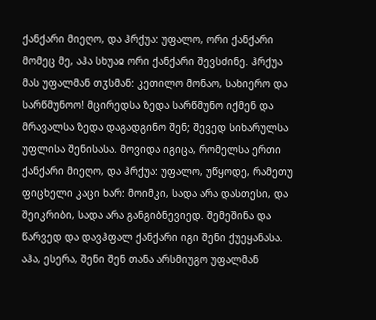ქანქარი მიეღო, და ჰრქუა: უფალო, ორი ქანქარი მომეც მე, აჰა სხუაჲ ორი ქანქარი შევსძინე. ჰრქუა მას უფალმან თჳსმან: კეთილო მონაო, სახიერო და სარწმუნოო! მცირედსა ზედა სარწმუნო იქმენ და მრავალსა ზედა დაგადგინო შენ; შევედ სიხარულსა
უფლისა შენისასა. მოვიდა იგიცა, რომელსა ერთი ქანქარი მიეღო, და ჰრქუა: უფალო, უწყოდე, რამეთუ ფიცხელი კაცი ხარ: მოიმკი, სადა არა დასთესი, და შეიკრიბი, სადა არა განგიბნევიედ. შემეშინა და წარვედ და დავჰფალ ქანქარი იგი შენი ქუეყანასა. აჰა, ესერა, შენი შენ თანა არსმიუგო უფალმან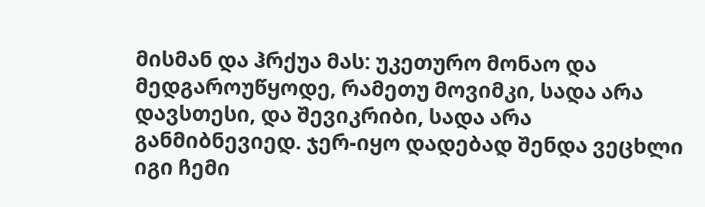მისმან და ჰრქუა მას: უკეთურო მონაო და მედგაროუწყოდე, რამეთუ მოვიმკი, სადა არა დავსთესი, და შევიკრიბი, სადა არა განმიბნევიედ. ჯერ-იყო დადებად შენდა ვეცხლი იგი ჩემი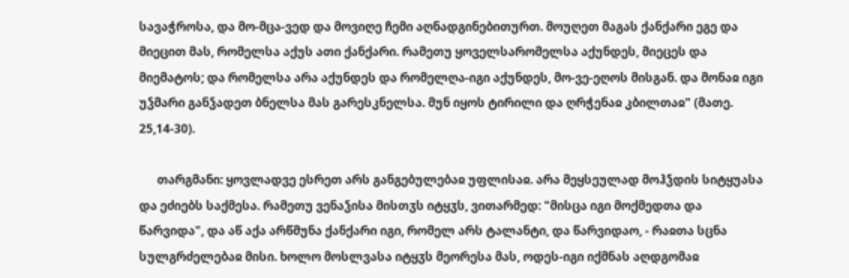სავაჭროსა, და მო-მცა-ვედ და მოვიღე ჩემი აღნადგინებითურთ. მოუღეთ მაგას ქანქარი ეგე და მიეცით მას, რომელსა აქუს ათი ქანქარი. რამეთუ ყოველსარომელსა აქუნდეს, მიეცეს და მიემატოს; და რომელსა არა აქუნდეს და რომელღა-იგი აქუნდეს, მო-ვე-ეღოს მისგან. და მონაჲ იგი უჴმარი განჴადეთ ბნელსა მას გარესკნელსა. მუნ იყოს ტირილი და ღრჭენაჲ კბილთაჲ" (მათე. 25,14-30).

      თარგმანი: ყოვლადვე ესრეთ არს განგებულებაჲ უფლისაჲ. არა მეყსეულად მოჰჴდის სიტყუასა და ეძიებს საქმესა. რამეთუ ვენაჴისა მისთჳს იტყჳს, ვითარმედ: "მისცა იგი მოქმედთა და წარვიდა", და აწ აქა არწმუნა ქანქარი იგი, რომელ არს ტალანტი, და წარვიდაო, - რაჲთა სცნა სულგრძელებაჲ მისი. ხოლო მოსლვასა იტყჳს მეორესა მას, ოდეს-იგი იქმნას აღდგომაჲ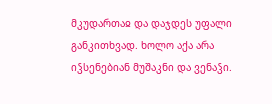მკუდართაჲ და დაჯდეს უფალი განკითხვად. ხოლო აქა არა იჴსენებიან მუშაკნი და ვენაჴი.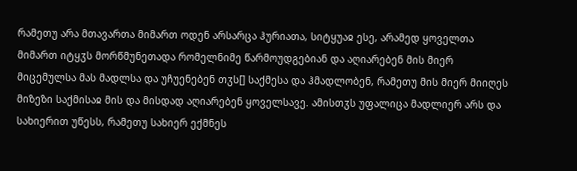რამეთუ არა მთავართა მიმართ ოდენ არსარცა ჰურიათა, სიტყუაჲ ესე, არამედ ყოველთა მიმართ იტყჳს მორწმუნეთადა რომელნიმე წარმოუდგებიან და აღიარებენ მის მიერ მიცემულსა მას მადლსა და უჩუენებენ თჳს[] საქმესა და ჰმადლობენ, რამეთუ მის მიერ მიიღეს მიზეზი საქმისაჲ მის და მისდად აღიარებენ ყოველსავე. ამისთჳს უფალიცა მადლიერ არს და სახიერით უწესს, რამეთუ სახიერ ექმნეს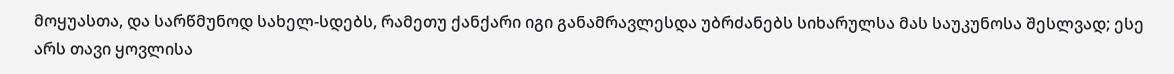მოყუასთა, და სარწმუნოდ სახელ-სდებს, რამეთუ ქანქარი იგი განამრავლესდა უბრძანებს სიხარულსა მას საუკუნოსა შესლვად; ესე არს თავი ყოვლისა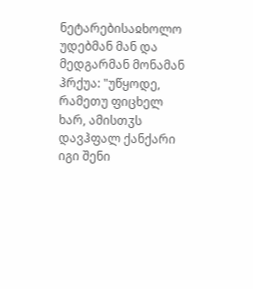ნეტარებისაჲხოლო უდებმან მან და მედგარმან მონამან ჰრქუა: "უწყოდე, რამეთუ ფიცხელ ხარ, ამისთჳს დავჰფალ ქანქარი იგი შენი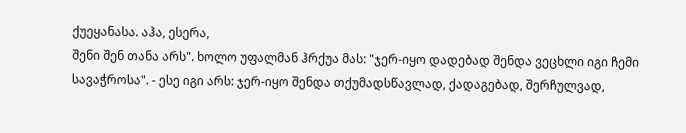ქუეყანასა. აჰა, ესერა,
შენი შენ თანა არს". ხოლო უფალმან ჰრქუა მას: "ჯერ-იყო დადებად შენდა ვეცხლი იგი ჩემი სავაჭროსა". - ესე იგი არს: ჯერ-იყო შენდა თქუმადსწავლად, ქადაგებად, შერჩულვად,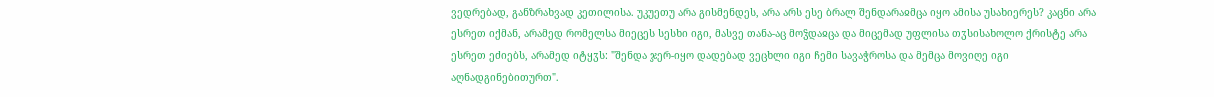ვედრებად, განზრახვად კეთილისა. უკუეთუ არა გისმენდეს, არა არს ესე ბრალ შენდარაჲმცა იყო ამისა უსახიერეს? კაცნი არა ესრეთ იქმან, არამედ რომელსა მიეცეს სესხი იგი, მასვე თანა-აც მოჴდაჲცა და მიცემად უფლისა თჳსისახოლო ქრისტე არა ესრეთ ეძიებს, არამედ იტყჳს: "შენდა ჯერ-იყო დადებად ვეცხლი იგი ჩემი სავაჭროსა და მემცა მოვიღე იგი აღნადგინებითურთ".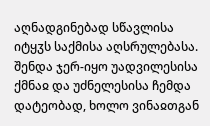აღნადგინებად სწავლისა იტყჳს საქმისა აღსრულებასა. შენდა ჯერ-იყო უადვილესისა ქმნაჲ და უძნელესისა ჩემდა დატეობად, ხოლო ვინაჲთგან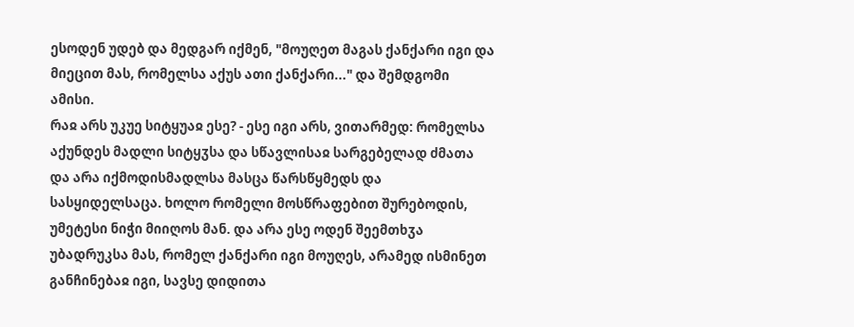ესოდენ უდებ და მედგარ იქმენ, "მოუღეთ მაგას ქანქარი იგი და მიეცით მას, რომელსა აქუს ათი ქანქარი..." და შემდგომი ამისი.
რაჲ არს უკუე სიტყუაჲ ესე? - ესე იგი არს, ვითარმედ: რომელსა აქუნდეს მადლი სიტყჳსა და სწავლისაჲ სარგებელად ძმათა და არა იქმოდისმადლსა მასცა წარსწყმედს და სასყიდელსაცა. ხოლო რომელი მოსწრაფებით შურებოდის, უმეტესი ნიჭი მიიღოს მან. და არა ესე ოდენ შეემთხჳა უბადრუკსა მას, რომელ ქანქარი იგი მოუღეს, არამედ ისმინეთ განჩინებაჲ იგი, სავსე დიდითა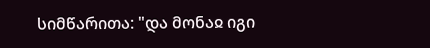სიმწარითა: "და მონაჲ იგი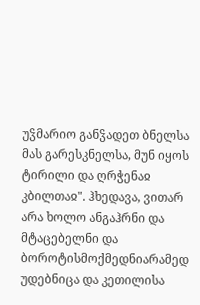უჴმარიო განჴადეთ ბნელსა მას გარესკნელსა, მუნ იყოს ტირილი და ღრჭენაჲ კბილთაჲ". ჰხედავა, ვითარ არა ხოლო ანგაჰრნი და მტაცებელნი და ბოროტისმოქმედნიარამედ უდებნიცა და კეთილისა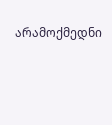არამოქმედნი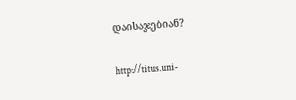დაისაჯებიან?

http://titus.uni-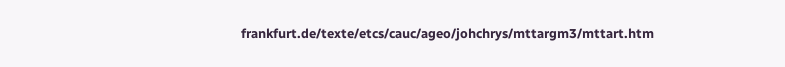frankfurt.de/texte/etcs/cauc/ageo/johchrys/mttargm3/mttart.htm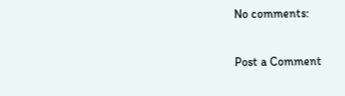No comments:

Post a Comment